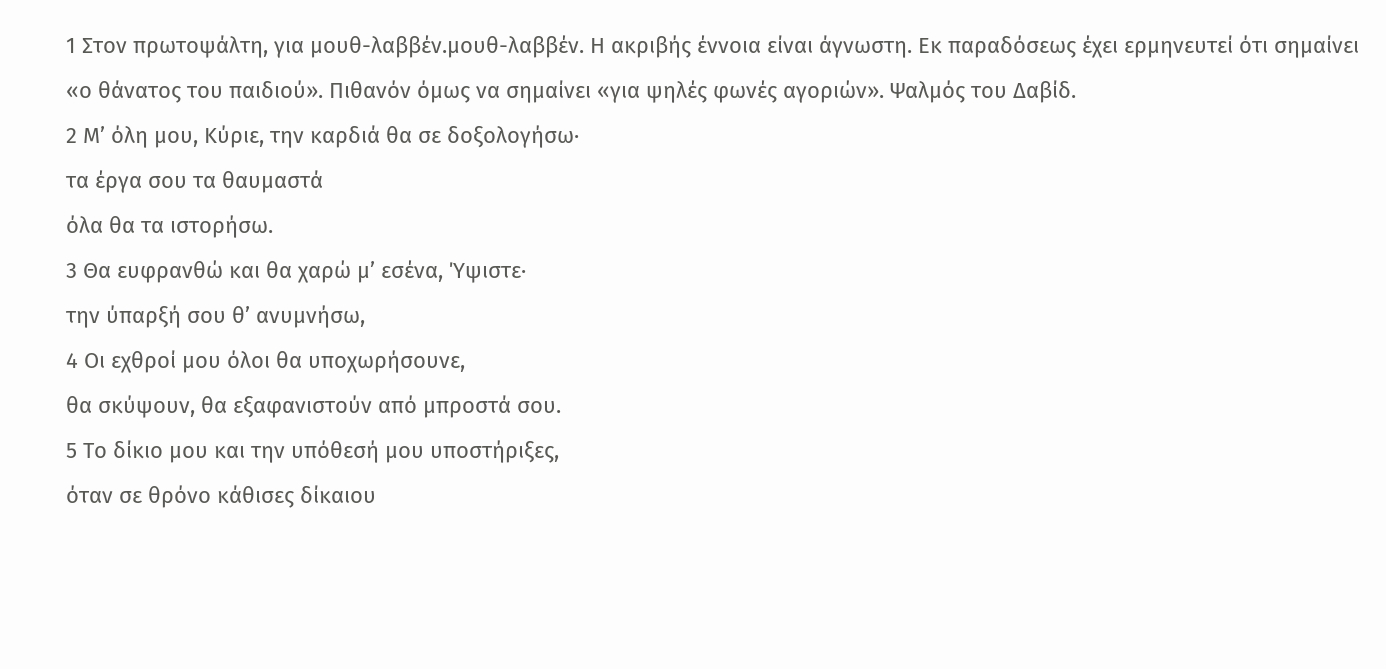1 Στον πρωτοψάλτη, για μουθ-λαββέν.μουθ-λαββέν. Η ακριβής έννοια είναι άγνωστη. Εκ παραδόσεως έχει ερμηνευτεί ότι σημαίνει «ο θάνατος του παιδιού». Πιθανόν όμως να σημαίνει «για ψηλές φωνές αγοριών». Ψαλμός του Δαβίδ.
2 Μ’ όλη μου, Κύριε, την καρδιά θα σε δοξολογήσω·
τα έργα σου τα θαυμαστά
όλα θα τα ιστορήσω.
3 Θα ευφρανθώ και θα χαρώ μ’ εσένα, Ύψιστε·
την ύπαρξή σου θ’ ανυμνήσω,
4 Οι εχθροί μου όλοι θα υποχωρήσουνε,
θα σκύψουν, θα εξαφανιστούν από μπροστά σου.
5 Το δίκιο μου και την υπόθεσή μου υποστήριξες,
όταν σε θρόνο κάθισες δίκαιου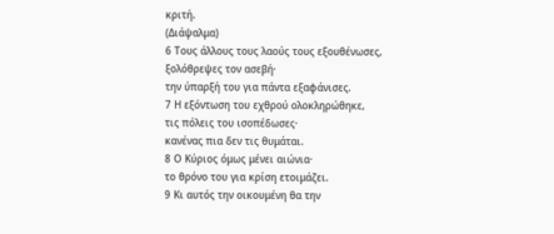κριτή.
(Διάψαλμα)
6 Τους άλλους τους λαούς τους εξουθένωσες,
ξολόθρεψες τον ασεβή·
την ύπαρξή του για πάντα εξαφάνισες.
7 Η εξόντωση του εχθρού ολοκληρώθηκε,
τις πόλεις του ισοπέδωσες·
κανένας πια δεν τις θυμάται.
8 Ο Κύριος όμως μένει αιώνια·
το θρόνο του για κρίση ετοιμάζει.
9 Κι αυτός την οικουμένη θα την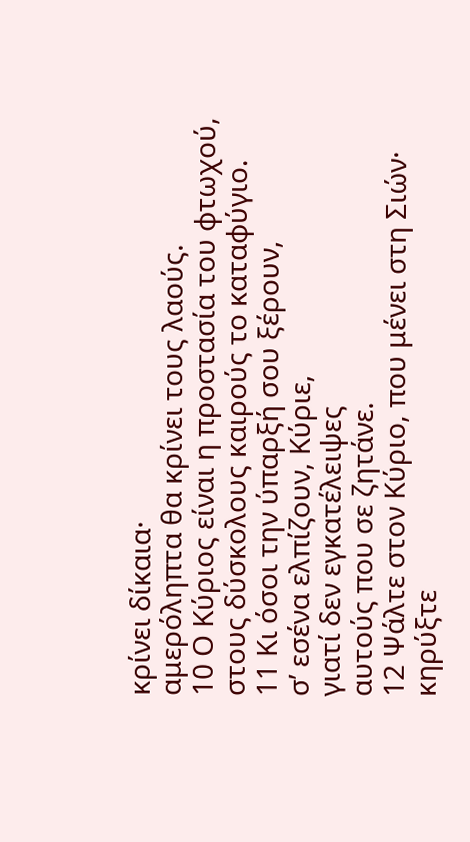κρίνει δίκαια·
αμερόληπτα θα κρίνει τους λαούς.
10 Ο Κύριος είναι η προστασία του φτωχού,
στους δύσκολους καιρούς το καταφύγιο.
11 Κι όσοι την ύπαρξή σου ξέρουν,
σ’ εσένα ελπίζουν, Κύριε,
γιατί δεν εγκατέλειψες
αυτούς που σε ζητάνε.
12 Ψάλτε στον Κύριο, που μένει στη Σιών·
κηρύξτε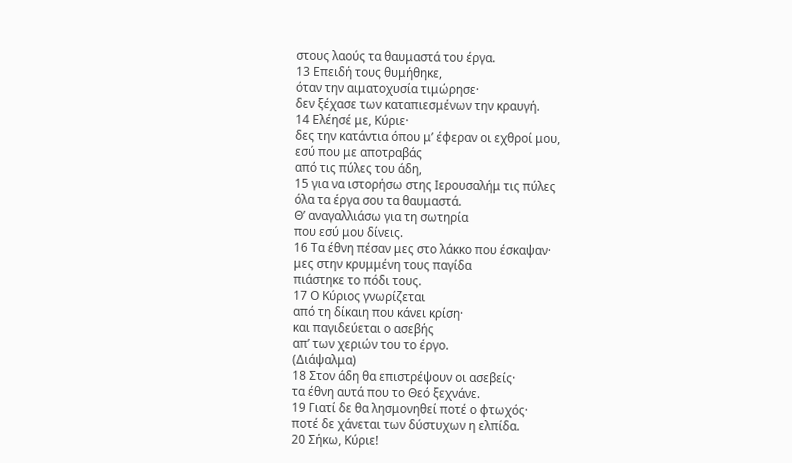στους λαούς τα θαυμαστά του έργα.
13 Επειδή τους θυμήθηκε,
όταν την αιματοχυσία τιμώρησε·
δεν ξέχασε των καταπιεσμένων την κραυγή.
14 Ελέησέ με, Κύριε·
δες την κατάντια όπου μ’ έφεραν οι εχθροί μου,
εσύ που με αποτραβάς
από τις πύλες του άδη,
15 για να ιστορήσω στης Ιερουσαλήμ τις πύλες
όλα τα έργα σου τα θαυμαστά.
Θ’ αναγαλλιάσω για τη σωτηρία
που εσύ μου δίνεις.
16 Τα έθνη πέσαν μες στο λάκκο που έσκαψαν·
μες στην κρυμμένη τους παγίδα
πιάστηκε το πόδι τους.
17 Ο Κύριος γνωρίζεται
από τη δίκαιη που κάνει κρίση·
και παγιδεύεται ο ασεβής
απ’ των χεριών του το έργο.
(Διάψαλμα)
18 Στον άδη θα επιστρέψουν οι ασεβείς·
τα έθνη αυτά που το Θεό ξεχνάνε.
19 Γιατί δε θα λησμονηθεί ποτέ ο φτωχός·
ποτέ δε χάνεται των δύστυχων η ελπίδα.
20 Σήκω, Κύριε!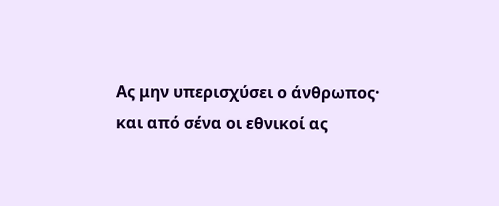Ας μην υπερισχύσει ο άνθρωπος·
και από σένα οι εθνικοί ας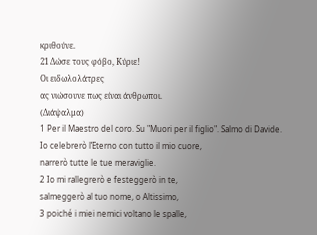κριθούνε.
21 Δώσε τους φόβο, Κύριε!
Οι ειδωλολάτρες
ας νιώσουνε πως είναι άνθρωποι.
(Διάψαλμα)
1 Per il Maestro del coro. Su "Muori per il figlio". Salmo di Davide.
Io celebrerò l’Eterno con tutto il mio cuore,
narrerò tutte le tue meraviglie.
2 Io mi rallegrerò e festeggerò in te,
salmeggerò al tuo nome, o Altissimo,
3 poiché i miei nemici voltano le spalle,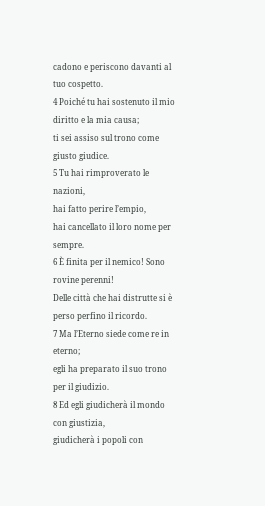cadono e periscono davanti al tuo cospetto.
4 Poiché tu hai sostenuto il mio diritto e la mia causa;
ti sei assiso sul trono come giusto giudice.
5 Tu hai rimproverato le nazioni,
hai fatto perire l’empio,
hai cancellato il loro nome per sempre.
6 È finita per il nemico! Sono rovine perenni!
Delle città che hai distrutte si è perso perfino il ricordo.
7 Ma l’Eterno siede come re in eterno;
egli ha preparato il suo trono per il giudizio.
8 Ed egli giudicherà il mondo con giustizia,
giudicherà i popoli con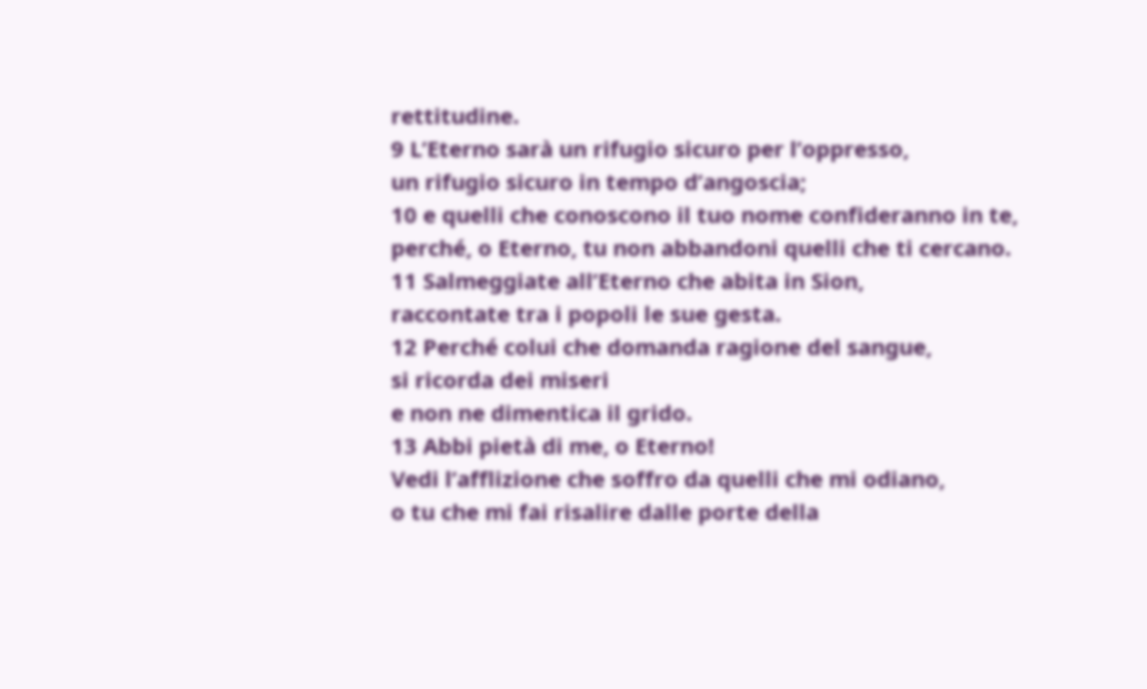rettitudine.
9 L’Eterno sarà un rifugio sicuro per l’oppresso,
un rifugio sicuro in tempo d’angoscia;
10 e quelli che conoscono il tuo nome confideranno in te,
perché, o Eterno, tu non abbandoni quelli che ti cercano.
11 Salmeggiate all’Eterno che abita in Sion,
raccontate tra i popoli le sue gesta.
12 Perché colui che domanda ragione del sangue,
si ricorda dei miseri
e non ne dimentica il grido.
13 Abbi pietà di me, o Eterno!
Vedi l’afflizione che soffro da quelli che mi odiano,
o tu che mi fai risalire dalle porte della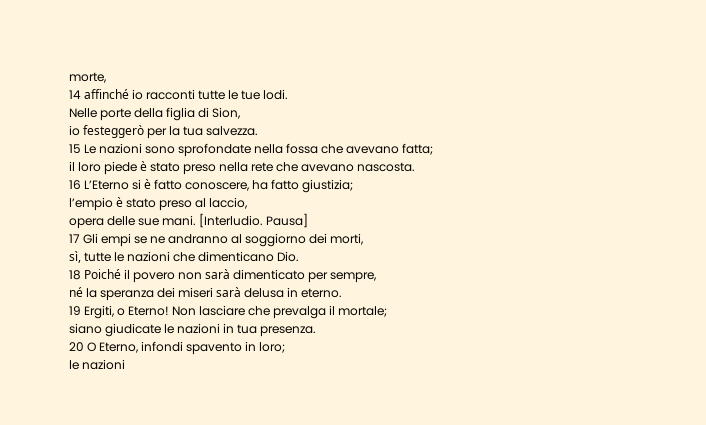morte,
14 affinché io racconti tutte le tue lodi.
Nelle porte della figlia di Sion,
io festeggerò per la tua salvezza.
15 Le nazioni sono sprofondate nella fossa che avevano fatta;
il loro piede è stato preso nella rete che avevano nascosta.
16 L’Eterno si è fatto conoscere, ha fatto giustizia;
l’empio è stato preso al laccio,
opera delle sue mani. [Interludio. Pausa]
17 Gli empi se ne andranno al soggiorno dei morti,
sì, tutte le nazioni che dimenticano Dio.
18 Poiché il povero non sarà dimenticato per sempre,
né la speranza dei miseri sarà delusa in eterno.
19 Ergiti, o Eterno! Non lasciare che prevalga il mortale;
siano giudicate le nazioni in tua presenza.
20 O Eterno, infondi spavento in loro;
le nazioni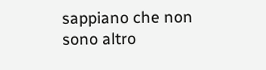sappiano che non sono altro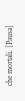che mortali. [Pausa]